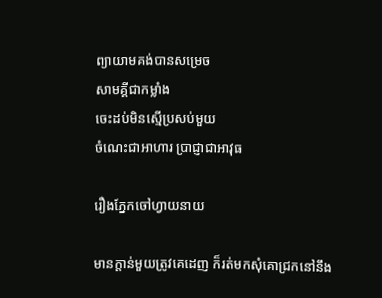ព្យាយាមគង់បានសម្រេច
សាមគ្គីជាកម្លាំង
ចេះដប់មិនស្មើប្រសប់មួយ
ចំណេះជាអាហារ ប្រាជ្ញាជាអាវុធ

រឿងភ្នែកចៅហ្វាយនាយ

មានក្តាន់មួយត្រូវគេដេញ ក៏រត់មកសុំគោជ្រកនៅនឹង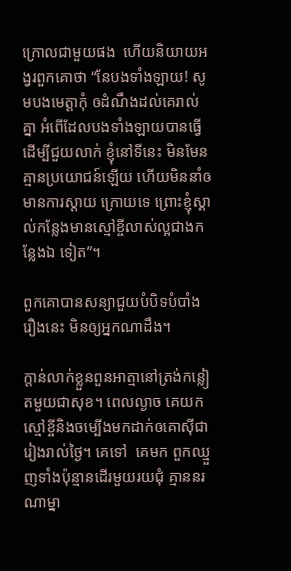ក្រោលជាមួយផង  ហើយនិយាយអង្វរពួកគោថា “នែបងទាំងឡាយ! សូមបងមេត្តាកុំ ឲដំណឹងដល់គេរាល់គ្នា អំពើដែលបងទាំងឡាយបានធ្វើដើម្បីជួយលាក់ ខ្ញុំនៅទីនេះ មិនមែនគ្មានប្រយោជន៍ឡើយ ហើយមិននាំឲមានការស្តាយ ក្រោយទេ ព្រោះខ្ញុំស្គាល់កន្លែងមានស្មៅខ្ចីលាស់ល្អជាងកន្លែងឯ ទៀត”។

ពួកគោបានសន្យាជួយបំបិទបំបាំងរឿងនេះ មិនឲ្យអ្នកណាដឹង។

ក្តាន់លាក់ខ្លួនពួនអាត្មានៅត្រង់កន្លៀតមួយជាសុខ។ ពេលល្ងាច គេយកស្មៅខ្ចីនិងចម្បើងមកដាក់ឲគោស៊ីជារៀងរាល់ថ្ងៃ។ គេទៅ  គេមក ពួកឈ្មួញទាំងប៉ុន្មានដើរមួយរយជុំ គ្មាននរណាម្នា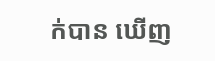ក់បាន ឃើញ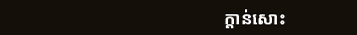ក្តាន់សោះ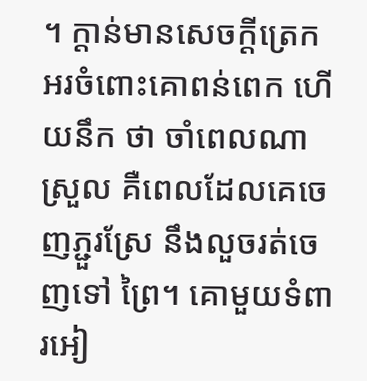។ ក្តាន់មានសេចក្តីត្រេកអរចំពោះគោពន់ពេក ហើយនឹក ថា ចាំពេលណាស្រួល គឺពេលដែលគេចេញភ្ជួរស្រែ នឹងលួចរត់ចេញទៅ ព្រៃ។ គោមួយទំពារអៀ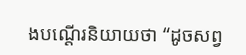ងបណ្តើរនិយាយថា “ដូចសព្វ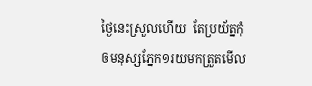ថ្ងៃនេះស្រួលហើយ  តែប្រយ័ត្នកុំឲមនុស្សភ្នែក១រយមកត្រួតមើល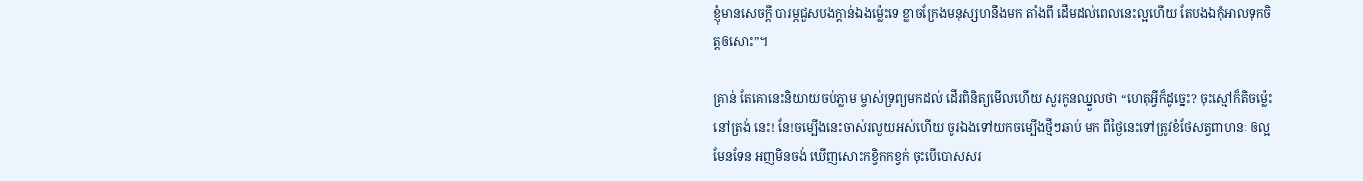ខ្ញុំមានសេចក្តី បារម្ភជួសបងក្តាន់ឯងម្ល៉េះទេ ខ្លាចក្រែងមនុស្សហនឹងមក តាំងពី ដើមដល់ពេលនេះល្អហើយ តែបងឯកុំអាលទុកចិត្តឲសោះ”។

គ្រាន់ តែគោនេះនិយាយចប់ភ្លាម ម្ចាស់ទ្រព្យមកដល់ ដើរពិនិត្យមើលហើយ សួរកូនឈ្នួលថា “ហេតុអ្វីក៏ដូច្នេះ? ចុះស្មៅក៏តិចម្ល៉េះនៅត្រង់ នេះ! នែ!ចម្បើងនេះចាស់រលួយអស់ហើយ ចូរឯងទៅយកចម្បើងថ្មីៗឆាប់ មក ពីថ្ងៃនេះទៅត្រូវខំថែសត្វពាហនៈ ឲល្អមែនទែន អញមិនចង់ ឃើញសោះកខ្វិកកខ្វក់ ចុះបើបោសសរ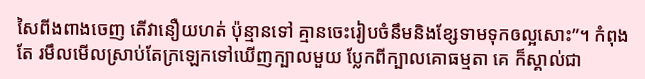សៃពីងពាងចេញ តើវានឿយហត់ ប៉ុន្មានទៅ គ្មានចេះរៀបចំនឹមនិងខ្សែទាមទុកឲល្អសោះ”។ កំពុងតែ រមឹលមើលស្រាប់តែក្រឡេកទៅឃើញក្បាលមួយ ប្លែកពីក្បាលគោធម្មតា គេ ក៏ស្គាល់ជា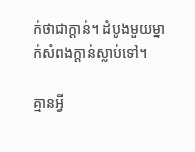ក់ថាជាក្តាន់។ ដំបូងមួយម្នាក់សំពងក្តាន់ស្លាប់ទៅ។

គ្មានអ្វី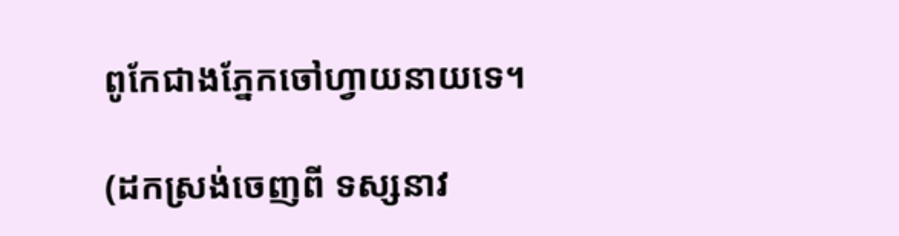ពូកែជាងភ្នែកចៅហ្វាយនាយទេ។

(ដកស្រង់ចេញពី ទស្សនាវ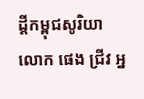ដ្តីកម្ពុជសូរិយា  លោក ផេង ជ្រីវ អ្ន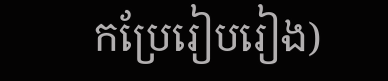កប្រែរៀបរៀង)